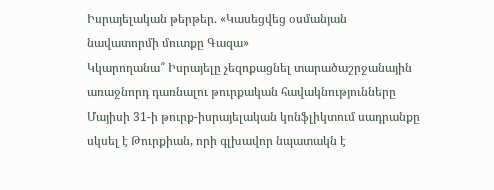Իսրայելական թերթեր. «Կասեցվեց օսմանյան նավատորմի մուտքը Գազա»
Կկարողանա՞ Իսրայելը չեզոքացնել տարածաշրջանային առաջնորդ դառնալու թուրքական հավակնությունները
Մայիսի 31-ի թուրք-իսրայելական կոնֆլիկտում սադրանքը սկսել է Թուրքիան, որի գլխավոր նպատակն է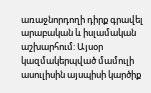առաջնորդողի դիրք գրավել արաբական և իսլամական աշխարհում: Այսօր կազմակերպված մամուլի ասուլիսին այսպիսի կարծիք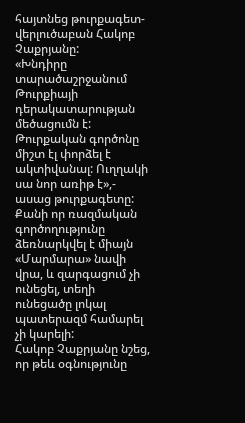հայտնեց թուրքագետ-վերլուծաբան Հակոբ Չաքրյանը:
«Խնդիրը տարածաշրջանում Թուրքիայի դերակատարության մեծացումն է: Թուրքական գործոնը միշտ էլ փորձել է ակտիվանալ: Ուղղակի սա նոր առիթ է»,- ասաց թուրքագետը: Քանի որ ռազմական գործողությունը ձեռնարկվել է միայն «Մարմարա» նավի վրա, և զարգացում չի ունեցել, տեղի ունեցածը լոկալ պատերազմ համարել չի կարելի:
Հակոբ Չաքրյանը նշեց, որ թեև օգնությունը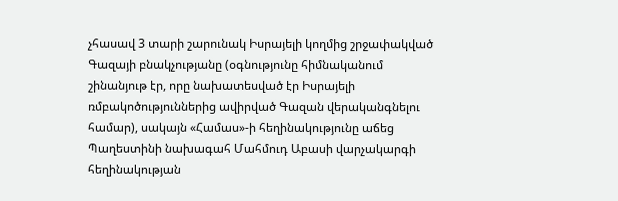չհասավ 3 տարի շարունակ Իսրայելի կողմից շրջափակված Գազայի բնակչությանը (օգնությունը հիմնականում շինանյութ էր, որը նախատեսված էր Իսրայելի ռմբակոծություններից ավիրված Գազան վերականգնելու համար), սակայն «Համաս»-ի հեղինակությունը աճեց Պաղեստինի նախագահ Մահմուդ Աբասի վարչակարգի հեղինակության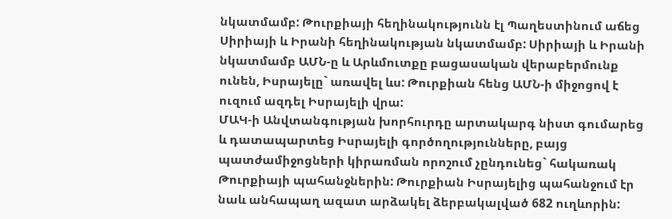նկատմամբ: Թուրքիայի հեղինակությունն էլ Պաղեստինում աճեց Սիրիայի և Իրանի հեղինակության նկատմամբ: Սիրիայի և Իրանի նկատմամբ ԱՄՆ-ը և Արևմուտքը բացասական վերաբերմունք ունեն, Իսրայելը` առավել ևս: Թուրքիան հենց ԱՄՆ-ի միջոցով է ուզում ազդել Իսրայելի վրա:
ՄԱԿ-ի Անվտանգության խորհուրդը արտակարգ նիստ գումարեց և դատապարտեց Իսրայելի գործողությունները, բայց պատժամիջոցների կիրառման որոշում չընդունեց` հակառակ Թուրքիայի պահանջներին: Թուրքիան Իսրայելից պահանջում էր նաև անհապաղ ազատ արձակել ձերբակալված 682 ուղևորին: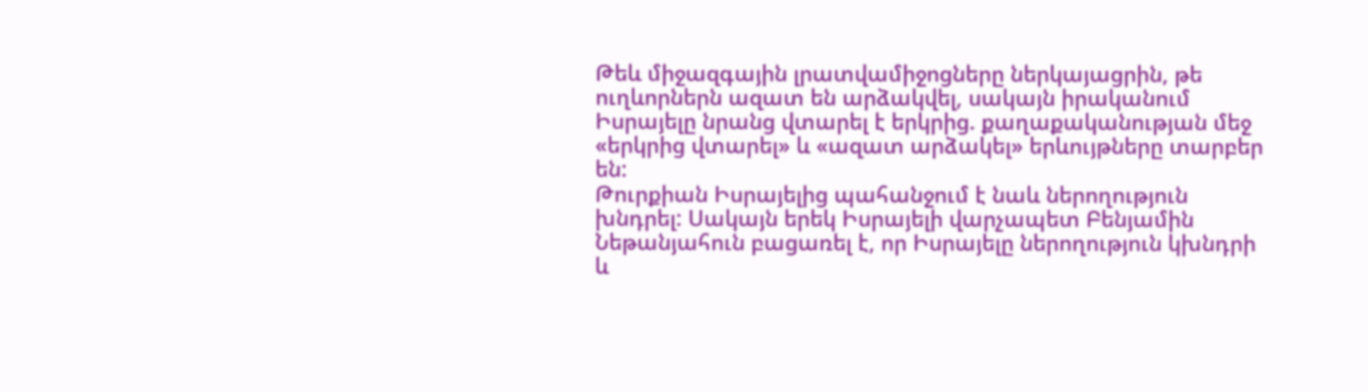Թեև միջազգային լրատվամիջոցները ներկայացրին, թե ուղևորներն ազատ են արձակվել, սակայն իրականում Իսրայելը նրանց վտարել է երկրից. քաղաքականության մեջ «երկրից վտարել» և «ազատ արձակել» երևույթները տարբեր են:
Թուրքիան Իսրայելից պահանջում է նաև ներողություն խնդրել: Սակայն երեկ Իսրայելի վարչապետ Բենյամին Նեթանյահուն բացառել է, որ Իսրայելը ներողություն կխնդրի և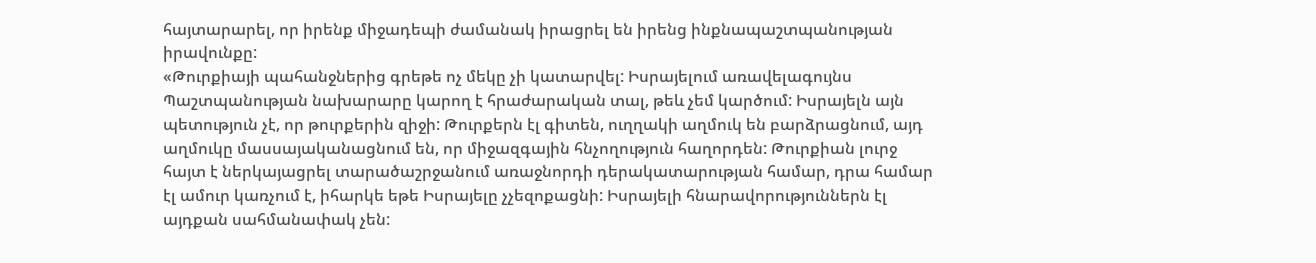հայտարարել, որ իրենք միջադեպի ժամանակ իրացրել են իրենց ինքնապաշտպանության իրավունքը:
«Թուրքիայի պահանջներից գրեթե ոչ մեկը չի կատարվել: Իսրայելում առավելագույնս Պաշտպանության նախարարը կարող է հրաժարական տալ, թեև չեմ կարծում: Իսրայելն այն պետություն չէ, որ թուրքերին զիջի: Թուրքերն էլ գիտեն, ուղղակի աղմուկ են բարձրացնում, այդ աղմուկը մասսայականացնում են, որ միջազգային հնչողություն հաղորդեն: Թուրքիան լուրջ հայտ է ներկայացրել տարածաշրջանում առաջնորդի դերակատարության համար, դրա համար էլ ամուր կառչում է, իհարկե եթե Իսրայելը չչեզոքացնի: Իսրայելի հնարավորություններն էլ այդքան սահմանափակ չեն: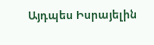Այդպես Իսրայելին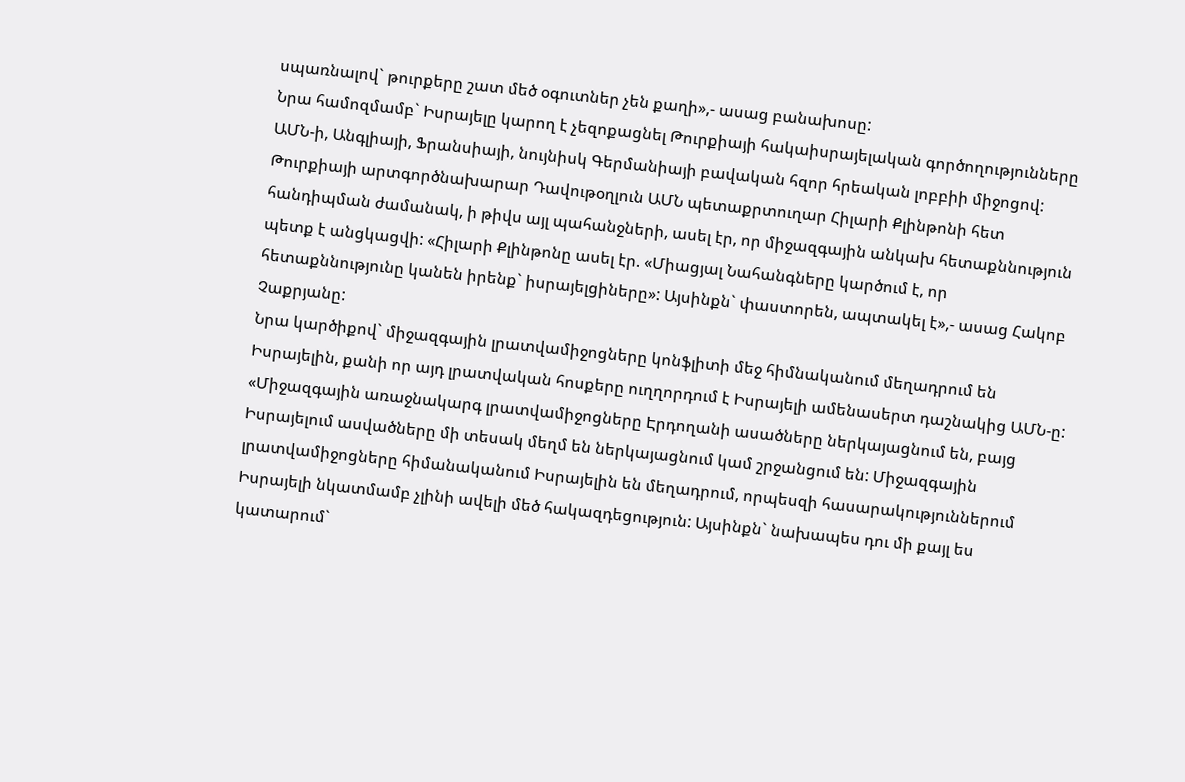սպառնալով` թուրքերը շատ մեծ օգուտներ չեն քաղի»,- ասաց բանախոսը:
Նրա համոզմամբ` Իսրայելը կարող է չեզոքացնել Թուրքիայի հակաիսրայելական գործողությունները ԱՄՆ-ի, Անգլիայի, Ֆրանսիայի, նույնիսկ Գերմանիայի բավական հզոր հրեական լոբբիի միջոցով:
Թուրքիայի արտգործնախարար Դավութօղլուն ԱՄՆ պետաքրտուղար Հիլարի Քլինթոնի հետ հանդիպման ժամանակ, ի թիվս այլ պահանջների, ասել էր, որ միջազգային անկախ հետաքննություն պետք է անցկացվի: «Հիլարի Քլինթոնը ասել էր. «Միացյալ Նահանգները կարծում է, որ հետաքննությունը կանեն իրենք` իսրայելցիները»: Այսինքն` փաստորեն, ապտակել է»,- ասաց Հակոբ Չաքրյանը:
Նրա կարծիքով` միջազգային լրատվամիջոցները կոնֆլիտի մեջ հիմնականում մեղադրում են Իսրայելին, քանի որ այդ լրատվական հոսքերը ուղղորդում է Իսրայելի ամենասերտ դաշնակից ԱՄՆ-ը:
«Միջազգային առաջնակարգ լրատվամիջոցները Էրդողանի ասածները ներկայացնում են, բայց Իսրայելում ասվածները մի տեսակ մեղմ են ներկայացնում կամ շրջանցում են: Միջազգային լրատվամիջոցները հիմանականում Իսրայելին են մեղադրում, որպեսզի հասարակություններում Իսրայելի նկատմամբ չլինի ավելի մեծ հակազդեցություն: Այսինքն` նախապես դու մի քայլ ես կատարում`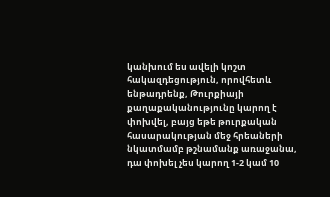կանխում ես ավելի կոշտ հակազդեցություն, որովհետև ենթադրենք, Թուրքիայի քաղաքականությունը կարող է փոխվել, բայց եթե թուրքական հասարակության մեջ հրեաների նկատմամբ թշնամանք առաջանա, դա փոխել չես կարող 1-2 կամ 10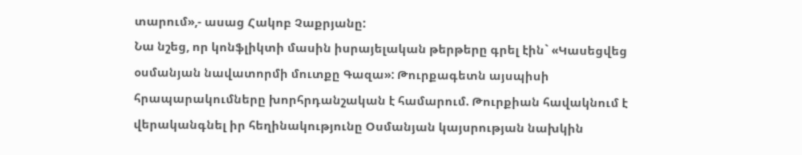տարում»,- ասաց Հակոբ Չաքրյանը:
Նա նշեց, որ կոնֆլիկտի մասին իսրայելական թերթերը գրել էին` «Կասեցվեց օսմանյան նավատորմի մուտքը Գազա»: Թուրքագետն այսպիսի հրապարակումները խորհրդանշական է համարում. Թուրքիան հավակնում է վերականգնել իր հեղինակությունը Օսմանյան կայսրության նախկին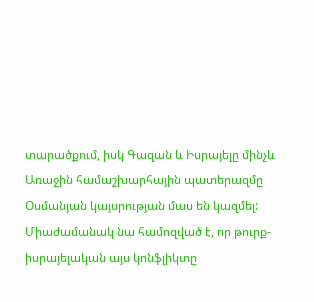տարածքում, իսկ Գազան և Իսրայելը մինչև Առաջին համաշխարհային պատերազմը Օսմանյան կայսրության մաս են կազմել:
Միաժամանակ նա համոզված է, որ թուրք-իսրայելական այս կոնֆլիկտը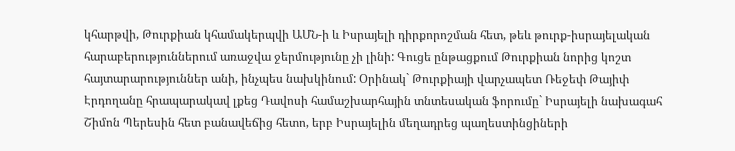կհարթվի, Թուրքիան կհամակերպվի ԱՄՆ-ի և Իսրայելի դիրքորոշման հետ, թեև թուրք-իսրայելական հարաբերություններում առաջվա ջերմությունը չի լինի: Գուցե ընթացքում Թուրքիան նորից կոշտ հայտարարություններ անի, ինչպես նախկինում: Օրինակ` Թուրքիայի վարչապետ Ռեջեփ Թայիփ Էրդողանը հրապարակավ լքեց Դավոսի համաշխարհային տնտեսական ֆորումը` Իսրայելի նախագահ Շիմոն Պերեսին հետ բանավեճից հետո, երբ Իսրայելին մեղադրեց պաղեստինցիների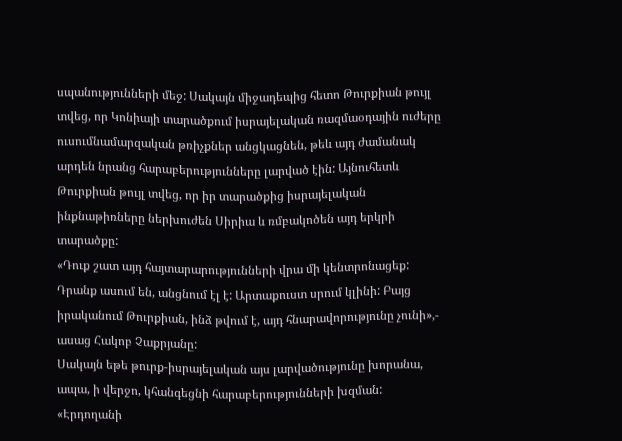սպանությունների մեջ: Սակայն միջադեպից հետո Թուրքիան թույլ տվեց, որ Կոնիայի տարածքում իսրայելական ռազմաօդային ուժերը ուսումնամարզական թռիչքներ անցկացնեն, թեև այդ ժամանակ արդեն նրանց հարաբերությունները լարված էին: Այնուհետև Թուրքիան թույլ տվեց, որ իր տարածքից իսրայելական ինքնաթիռները ներխուժեն Սիրիա և ռմբակոծեն այդ երկրի տարածքը:
«Դուք շատ այդ հայտարարությունների վրա մի կենտրոնացեք: Դրանք ասում են, անցնում էլ է: Արտաքուստ սրում կլինի: Բայց իրականում Թուրքիան, ինձ թվում է, այդ հնարավորությունը չունի»,- ասաց Հակոբ Չաքրյանը:
Սակայն եթե թուրք-իսրայելական այս լարվածությունը խորանա, ապա, ի վերջո, կհանգեցնի հարաբերությունների խզման: «Էրդողանի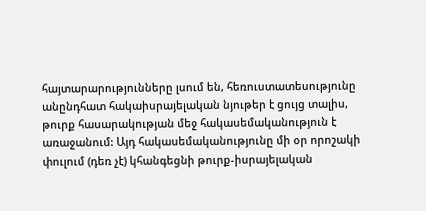հայտարարությունները լսում են, հեռուստատեսությունը անընդհատ հակաիսրայելական նյութեր է ցույց տալիս, թուրք հասարակության մեջ հակասեմականություն է առաջանում: Այդ հակասեմականությունը մի օր որոշակի փուլում (դեռ չէ) կհանգեցնի թուրք-իսրայելական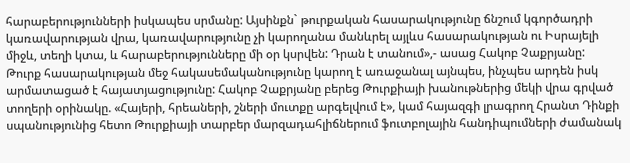հարաբերությունների իսկապես սրմանը: Այսինքն` թուրքական հասարակությունը ճնշում կգործադրի կառավարության վրա, կառավարությունը չի կարողանա մանևրել այլևս հասարակության ու Իսրայելի միջև, տեղի կտա, և հարաբերությունները մի օր կսրվեն: Դրան է տանում»,- ասաց Հակոբ Չաքրյանը:
Թուրք հասարակության մեջ հակասեմականությունը կարող է առաջանալ այնպես, ինչպես արդեն իսկ արմատացած է հայատյացությունը: Հակոբ Չաքրյանը բերեց Թուրքիայի խանութներից մեկի վրա գրված տողերի օրինակը. «Հայերի, հրեաների, շների մուտքը արգելվում է», կամ հայազգի լրագրող Հրանտ Դինքի սպանությունից հետո Թուրքիայի տարբեր մարզադահլիճներում ֆուտբոլային հանդիպումների ժամանակ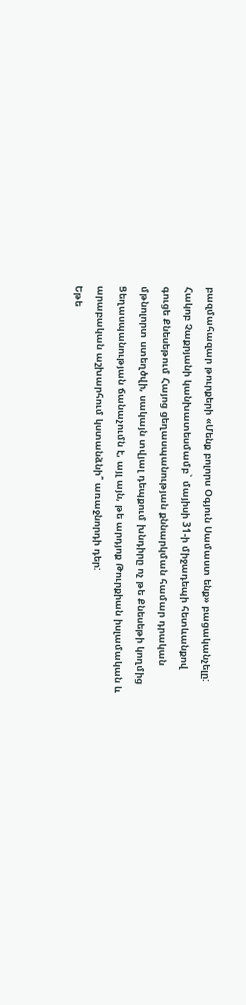բազմահազար թուրքերի «Մենք բոլորս Օգյուն Սամաստ ենք» բացականչելը:
Հակոբ Չաքրյանի կանխատեսմամբ` մայիսի 31-ի միջադեպի հետևանքով գուցե Քնեսեթում Հայոց ցեղասպանության քննարկման համար դրական մթնոլորտ ստեղծվի, սակայն տվյալ դեպքում խնդիրը ոչ թե Քնեսեթի կողմից Ցեղասպանության ճանաչումն է, այլ այն, թե արդյոք Թուրքիան իսլամական և արաբական աշխարհում կստանձնի՞ առաջնորդի դեր:
Եթե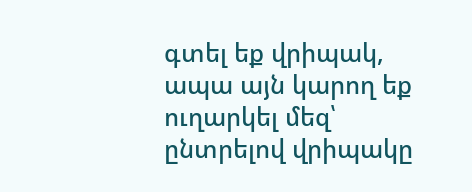գտել եք վրիպակ, ապա այն կարող եք ուղարկել մեզ՝ ընտրելով վրիպակը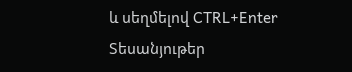և սեղմելով CTRL+Enter
Տեսանյութեր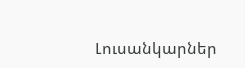Լուսանկարներ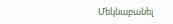Մեկնաբանել